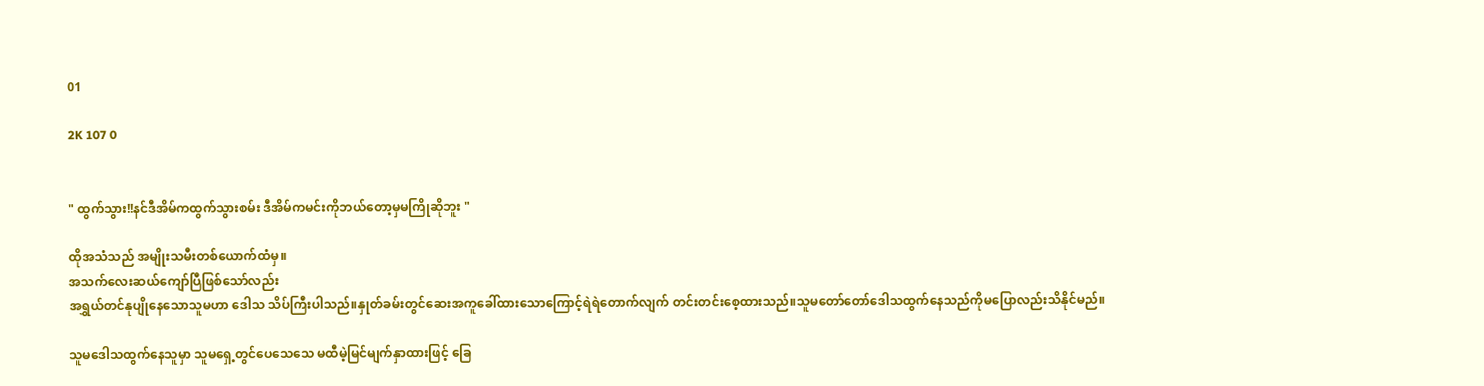01

2K 107 0


" ထွက်သွား!!နင်ဒီအိမ်ကထွက်သွားစမ်း ဒီအိမ်ကမင်းကိုဘယ်တော့မှမကြိုဆိုဘူး "

ထိုအသံသည် အမျိုးသမီးတစ်ယောက်ထံမှ။
အသက်လေးဆယ်ကျော်ပြီဖြစ်သော်လည်း
အရွှယ်တင်နုပျိုနေသောသူမဟာ ဒေါသ သိပ်ကြီးပါသည်။နှုတ်ခမ်းတွင်ဆေးအကူခေါ်ထားသောကြောင့်ရဲရဲတောက်လျက် တင်းတင်းစေ့ထားသည်။သူမတော်တော်ဒေါသထွက်နေသည်ကိုမပြောလည်းသိနိုင်မည်။

သူမဒေါသထွက်နေသူမှာ သူမရှေ့တွင်ပေသေသေ မထီမဲ့မြင်မျက်နှာထားဖြင့် ခြေ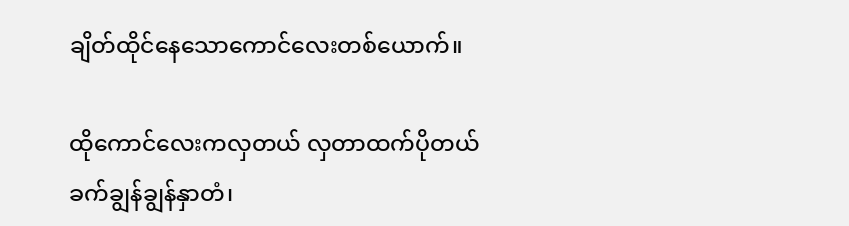ချိတ်ထိုင်နေသောကောင်လေးတစ်ယောက်။

ထိုကောင်လေးကလှတယ် လှတာထက်ပိုတယ် ခက်ချွန်ချွန်နှာတံ၊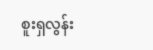စူးရှလွန်း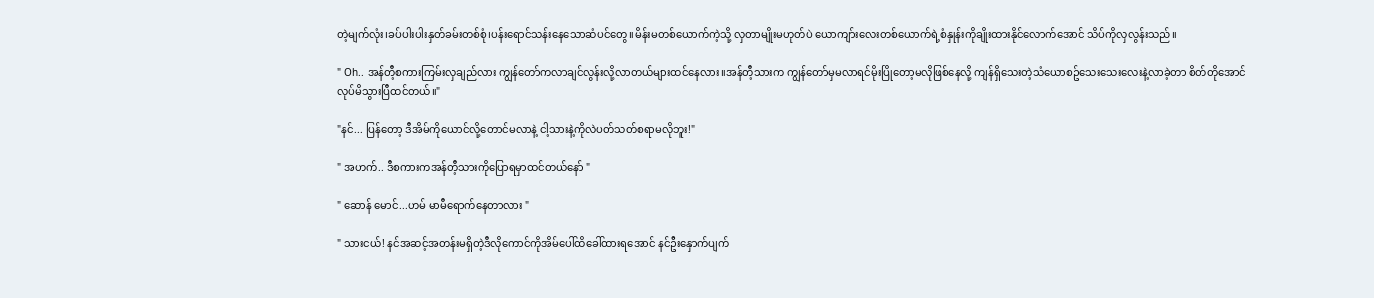တဲ့မျက်လုံး၊ခပ်ပါးပါးနှတ်ခမ်းတစ်စုံ၊ပန်းရောင်သန်းနေသောဆံပင်တွေ။မိန်းမတစ်ယောက်ကဲ့သို့ လှတာမျိုးမဟုတ်ပဲ ယောကျာ်းလေးတစ်ယောက်ရဲ့စံနှုန်းကိုချိုးထားနိုင်လောက်အောင် သိပ်ကိုလှလွန်းသည်။

" Oh.. အန်တီ့စကားကြမ်းလှချည်လား ကျွန်တော်ကလာချင်လွန်းလို့လာတယ်များထင်နေလား။အန်တီ့သားက ကျွန်တော်မှမလာရင်မိုးပြိုတော့မလိုဖြစ်နေလို့ ကျန်ရှိသေးတဲ့သံယောစဥ်သေးသေးလေးနဲ့လာခဲ့တာ စိတ်တိုအောင်လုပ်မိသွားပြီထင်တယ်။"

"နင်... ပြန်တော့ ဒီအိမ်ကိုယောင်လို့တောင်မလာနဲ့ ငါ့သားနဲ့ကိုလဲပတ်သတ်စရာမလိုဘူး!"

" အဟက်.. ဒီစကားကအန်တီ့သားကိုပြောရမှာထင်တယ်နော် "

" ဆောန် မောင်...ဟမ် မာမီရောက်နေတာလား "

" သားငယ်! နင်အဆင့်အတန်းမရှိတဲ့ဒီလိုကောင်ကိုအိမ်ပေါ်ထိခေါ်ထားရအောင် နင်ဦးနှောက်ပျက်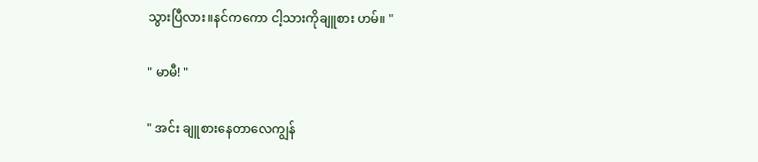သွားပြီလား။နင်ကကော ငါ့သားကိုချူစား ဟမ်။ "

" မာမီ! "

" အင်း ချူစားနေတာလေကျွန်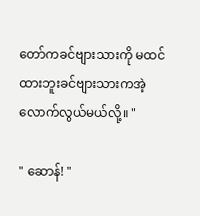တော်ကခင်ဗျားသားကို မထင်ထားဘူးခင်ဗျားသားကအဲ့လောက်လွယ်မယ်လို့။ "

" ဆောန်! "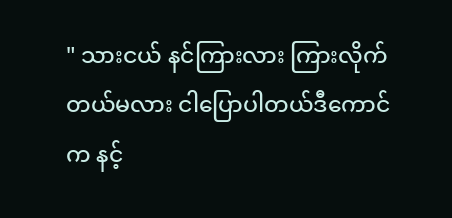" သားငယ် နင်ကြားလား ကြားလိုက်တယ်မလား ငါပြောပါတယ်ဒီကောင်က နင့်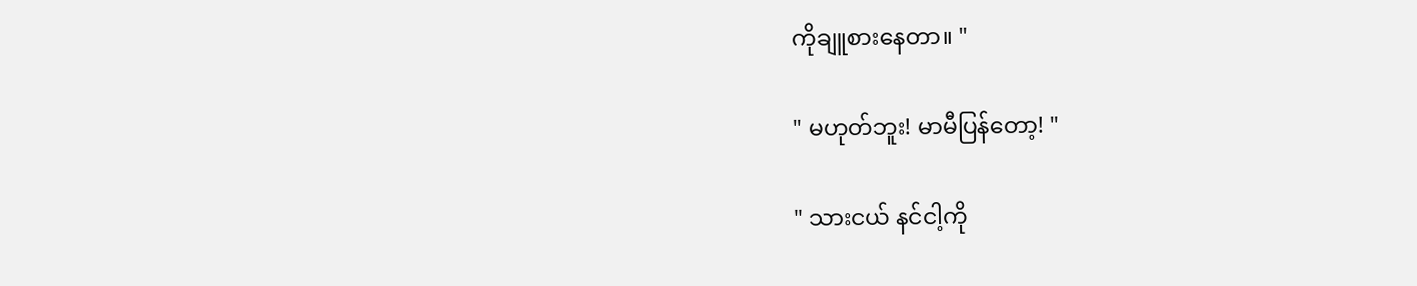ကိုချူစားနေတာ။ "

" မဟုတ်ဘူး! မာမီပြန်တော့! "

" သားငယ် နင်ငါ့ကို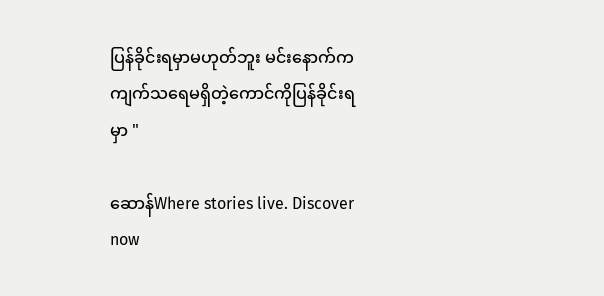ပြန်ခိုင်းရမှာမဟုတ်ဘူး မင်းနောက်က ကျက်သရေမရှိတဲ့ကောင်ကိုပြန်ခိုင်းရမှာ "

ဆောန်Where stories live. Discover now